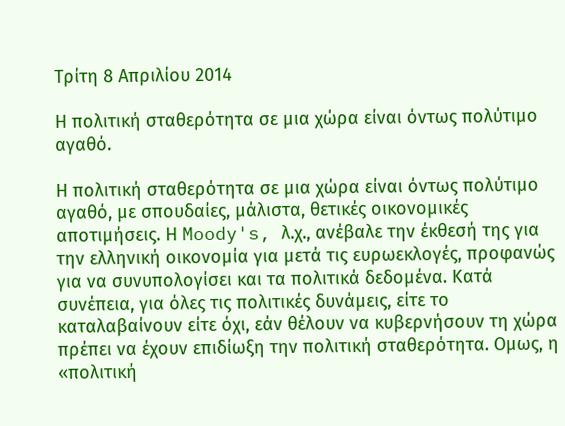Τρίτη 8 Απριλίου 2014

Η πολιτική σταθερότητα σε μια χώρα είναι όντως πολύτιμο αγαθό.

Η πολιτική σταθερότητα σε μια χώρα είναι όντως πολύτιμο αγαθό, με σπουδαίες, μάλιστα, θετικές οικονομικές αποτιμήσεις. Η Moody's, λ.χ., ανέβαλε την έκθεσή της για την ελληνική οικονομία για μετά τις ευρωεκλογές, προφανώς για να συνυπολογίσει και τα πολιτικά δεδομένα. Κατά συνέπεια, για όλες τις πολιτικές δυνάμεις, είτε το καταλαβαίνουν είτε όχι, εάν θέλουν να κυβερνήσουν τη χώρα πρέπει να έχουν επιδίωξη την πολιτική σταθερότητα. Ομως, η «πολιτική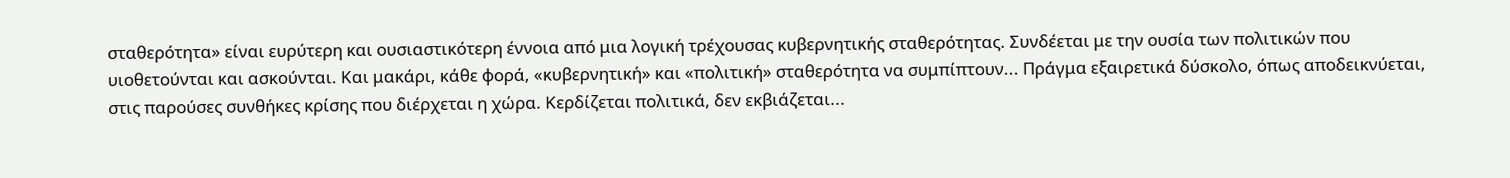σταθερότητα» είναι ευρύτερη και ουσιαστικότερη έννοια από μια λογική τρέχουσας κυβερνητικής σταθερότητας. Συνδέεται με την ουσία των πολιτικών που υιοθετούνται και ασκούνται. Και μακάρι, κάθε φορά, «κυβερνητική» και «πολιτική» σταθερότητα να συμπίπτουν... Πράγμα εξαιρετικά δύσκολο, όπως αποδεικνύεται, στις παρούσες συνθήκες κρίσης που διέρχεται η χώρα. Κερδίζεται πολιτικά, δεν εκβιάζεται...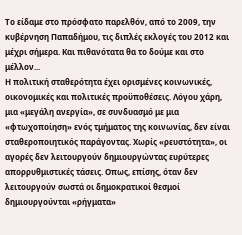Το είδαμε στο πρόσφατο παρελθόν, από το 2009, την κυβέρνηση Παπαδήμου, τις διπλές εκλογές του 2012 και μέχρι σήμερα. Και πιθανότατα θα το δούμε και στο μέλλον...
Η πολιτική σταθερότητα έχει ορισμένες κοινωνικές, οικονομικές και πολιτικές προϋποθέσεις. Λόγου χάρη, μια «μεγάλη ανεργία», σε συνδυασμό με μια «φτωχοποίηση» ενός τμήματος της κοινωνίας, δεν είναι σταθεροποιητικός παράγοντας. Χωρίς «ρευστότητα», οι αγορές δεν λειτουργούν δημιουργώντας ευρύτερες απορρυθμιστικές τάσεις. Οπως, επίσης, όταν δεν λειτουργούν σωστά οι δημοκρατικοί θεσμοί δημιουργούνται «ρήγματα»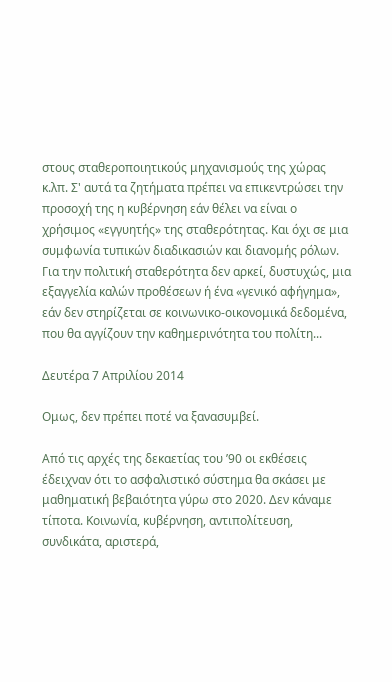στους σταθεροποιητικούς μηχανισμούς της χώρας κ.λπ. Σ' αυτά τα ζητήματα πρέπει να επικεντρώσει την προσοχή της η κυβέρνηση εάν θέλει να είναι ο χρήσιμος «εγγυητής» της σταθερότητας. Και όχι σε μια συμφωνία τυπικών διαδικασιών και διανομής ρόλων. Για την πολιτική σταθερότητα δεν αρκεί, δυστυχώς, μια εξαγγελία καλών προθέσεων ή ένα «γενικό αφήγημα», εάν δεν στηρίζεται σε κοινωνικο-οικονομικά δεδομένα, που θα αγγίζουν την καθημερινότητα του πολίτη...

Δευτέρα 7 Απριλίου 2014

Ομως, δεν πρέπει ποτέ να ξανασυμβεί.

Από τις αρχές της δεκαετίας του ’90 οι εκθέσεις έδειχναν ότι το ασφαλιστικό σύστημα θα σκάσει με μαθηματική βεβαιότητα γύρω στο 2020. Δεν κάναμε τίποτα. Κοινωνία, κυβέρνηση, αντιπολίτευση, συνδικάτα, αριστερά,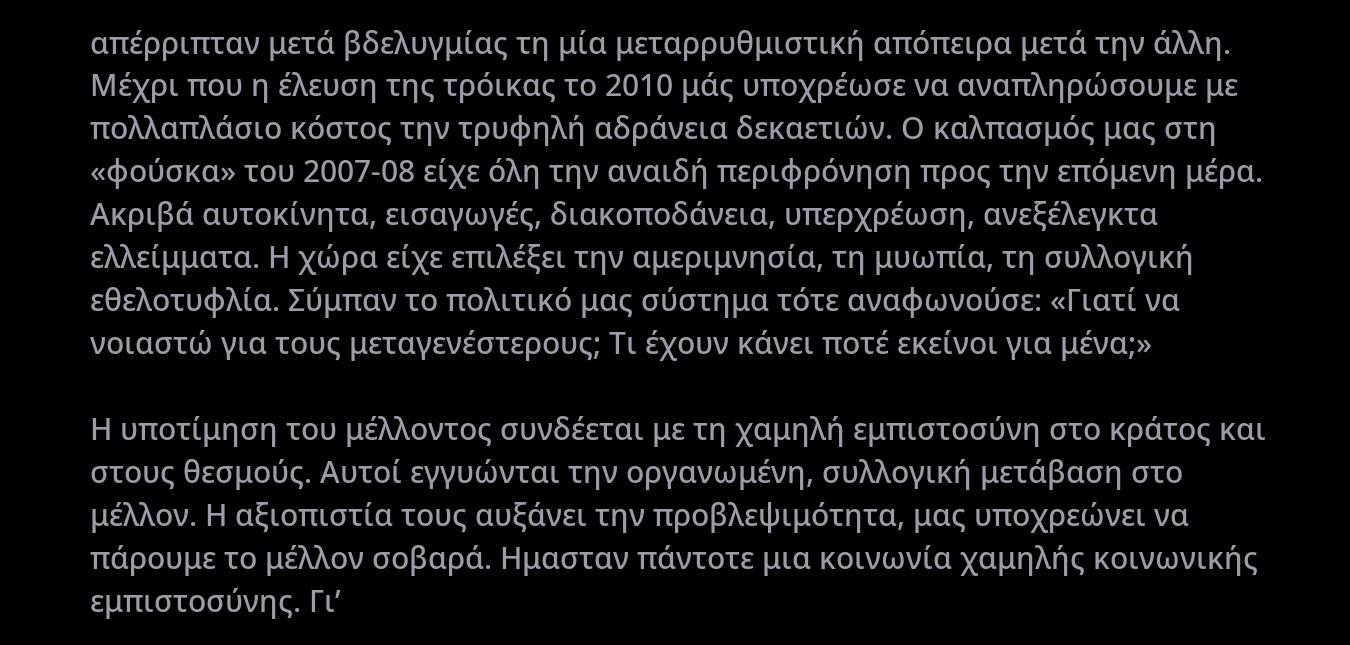απέρριπταν μετά βδελυγμίας τη μία μεταρρυθμιστική απόπειρα μετά την άλλη. Μέχρι που η έλευση της τρόικας το 2010 μάς υποχρέωσε να αναπληρώσουμε με πολλαπλάσιο κόστος την τρυφηλή αδράνεια δεκαετιών. Ο καλπασμός μας στη «φούσκα» του 2007-08 είχε όλη την αναιδή περιφρόνηση προς την επόμενη μέρα. Ακριβά αυτοκίνητα, εισαγωγές, διακοποδάνεια, υπερχρέωση, ανεξέλεγκτα ελλείμματα. Η χώρα είχε επιλέξει την αμεριμνησία, τη μυωπία, τη συλλογική εθελοτυφλία. Σύμπαν το πολιτικό μας σύστημα τότε αναφωνούσε: «Γιατί να νοιαστώ για τους μεταγενέστερους; Τι έχουν κάνει ποτέ εκείνοι για μένα;»

Η υποτίμηση του μέλλοντος συνδέεται με τη χαμηλή εμπιστοσύνη στο κράτος και στους θεσμούς. Αυτοί εγγυώνται την οργανωμένη, συλλογική μετάβαση στο μέλλον. Η αξιοπιστία τους αυξάνει την προβλεψιμότητα, μας υποχρεώνει να πάρουμε το μέλλον σοβαρά. Ημασταν πάντοτε μια κοινωνία χαμηλής κοινωνικής εμπιστοσύνης. Γι’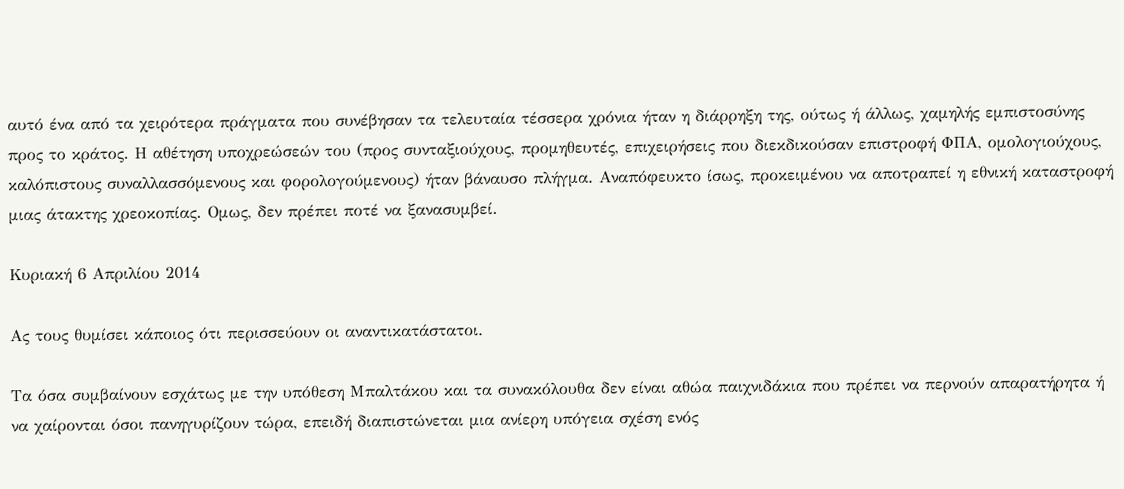αυτό ένα από τα χειρότερα πράγματα που συνέβησαν τα τελευταία τέσσερα χρόνια ήταν η διάρρηξη της, ούτως ή άλλως, χαμηλής εμπιστοσύνης προς το κράτος. Η αθέτηση υποχρεώσεών του (προς συνταξιούχους, προμηθευτές, επιχειρήσεις που διεκδικούσαν επιστροφή ΦΠΑ, ομολογιούχους, καλόπιστους συναλλασσόμενους και φορολογούμενους) ήταν βάναυσο πλήγμα. Αναπόφευκτο ίσως, προκειμένου να αποτραπεί η εθνική καταστροφή μιας άτακτης χρεοκοπίας. Ομως, δεν πρέπει ποτέ να ξανασυμβεί.

Κυριακή 6 Απριλίου 2014

Ας τους θυμίσει κάποιος ότι περισσεύουν οι αναντικατάστατοι.

Τα όσα συμβαίνουν εσχάτως με την υπόθεση Μπαλτάκου και τα συνακόλουθα δεν είναι αθώα παιχνιδάκια που πρέπει να περνούν απαρατήρητα ή να χαίρονται όσοι πανηγυρίζουν τώρα, επειδή διαπιστώνεται μια ανίερη υπόγεια σχέση ενός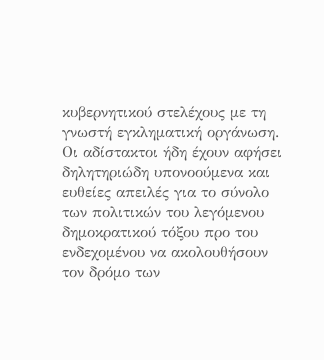κυβερνητικού στελέχους με τη γνωστή εγκληματική οργάνωση. Οι αδίστακτοι ήδη έχουν αφήσει δηλητηριώδη υπονοούμενα και ευθείες απειλές για το σύνολο των πολιτικών του λεγόμενου δημοκρατικού τόξου προ του ενδεχομένου να ακολουθήσουν τον δρόμο των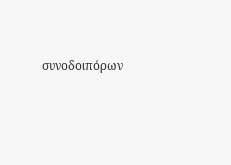συνοδοιπόρων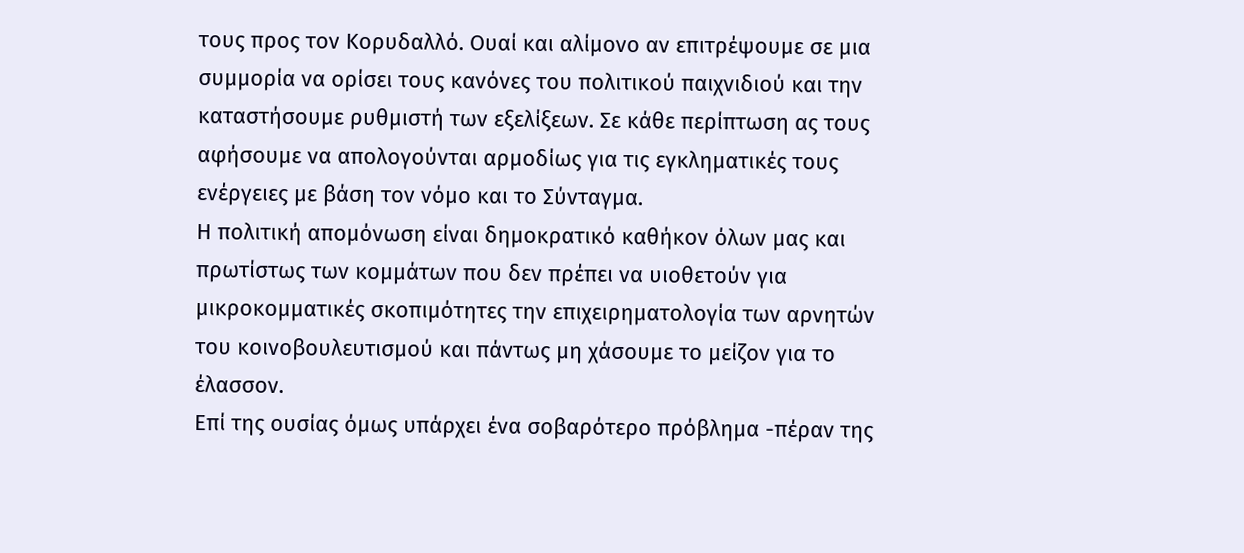τους προς τον Κορυδαλλό. Ουαί και αλίμονο αν επιτρέψουμε σε μια συμμορία να ορίσει τους κανόνες του πολιτικού παιχνιδιού και την καταστήσουμε ρυθμιστή των εξελίξεων. Σε κάθε περίπτωση ας τους αφήσουμε να απολογούνται αρμοδίως για τις εγκληματικές τους ενέργειες με βάση τον νόμο και το Σύνταγμα.
Η πολιτική απομόνωση είναι δημοκρατικό καθήκον όλων μας και πρωτίστως των κομμάτων που δεν πρέπει να υιοθετούν για μικροκομματικές σκοπιμότητες την επιχειρηματολογία των αρνητών του κοινοβουλευτισμού και πάντως μη χάσουμε το μείζον για το έλασσον.
Επί της ουσίας όμως υπάρχει ένα σοβαρότερο πρόβλημα -πέραν της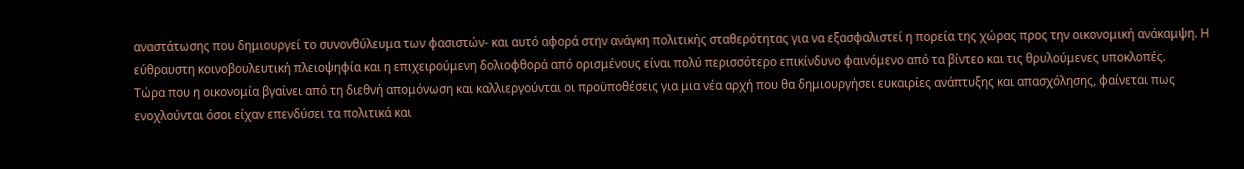αναστάτωσης που δημιουργεί το συνονθύλευμα των φασιστών- και αυτό αφορά στην ανάγκη πολιτικής σταθερότητας για να εξασφαλιστεί η πορεία της χώρας προς την οικονομική ανάκαμψη. Η εύθραυστη κοινοβουλευτική πλειοψηφία και η επιχειρούμενη δολιοφθορά από ορισμένους είναι πολύ περισσότερο επικίνδυνο φαινόμενο από τα βίντεο και τις θρυλούμενες υποκλοπές.
Τώρα που η οικονομία βγαίνει από τη διεθνή απομόνωση και καλλιεργούνται οι προϋποθέσεις για μια νέα αρχή που θα δημιουργήσει ευκαιρίες ανάπτυξης και απασχόλησης, φαίνεται πως ενοχλούνται όσοι είχαν επενδύσει τα πολιτικά και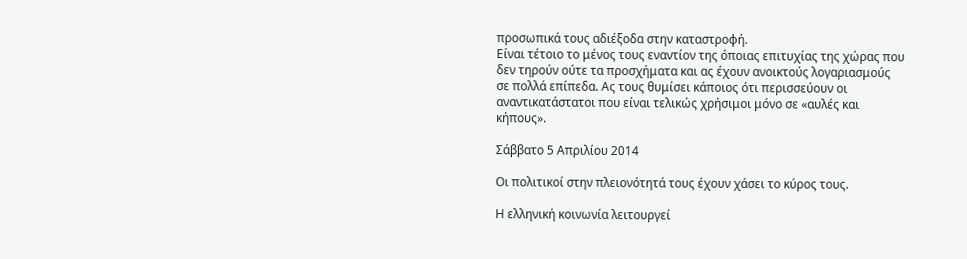προσωπικά τους αδιέξοδα στην καταστροφή.
Είναι τέτοιο το μένος τους εναντίον της όποιας επιτυχίας της χώρας που δεν τηρούν ούτε τα προσχήματα και ας έχουν ανοικτούς λογαριασμούς σε πολλά επίπεδα. Ας τους θυμίσει κάποιος ότι περισσεύουν οι αναντικατάστατοι που είναι τελικώς χρήσιμοι μόνο σε «αυλές και κήπους».

Σάββατο 5 Απριλίου 2014

Οι πολιτικοί στην πλειονότητά τους έχουν χάσει το κύρος τους.

Η ελληνική κοινωνία λειτουργεί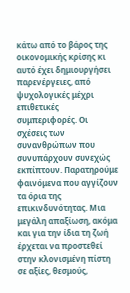κάτω από το βάρος της οικονομικής κρίσης κι αυτό έχει δημιουργήσει παρενέργειες, από ψυχολογικές μέχρι επιθετικές συμπεριφορές. Οι σχέσεις των συνανθρώπων που συνυπάρχουν συνεχώς εκπίπτουν. Παρατηρούμε φαινόμενα που αγγίζουν τα όρια της επικινδυνότητας. Μια μεγάλη απαξίωση, ακόμα και για την ίδια τη ζωή έρχεται να προστεθεί στην κλονισμένη πίστη σε αξίες, θεσμούς,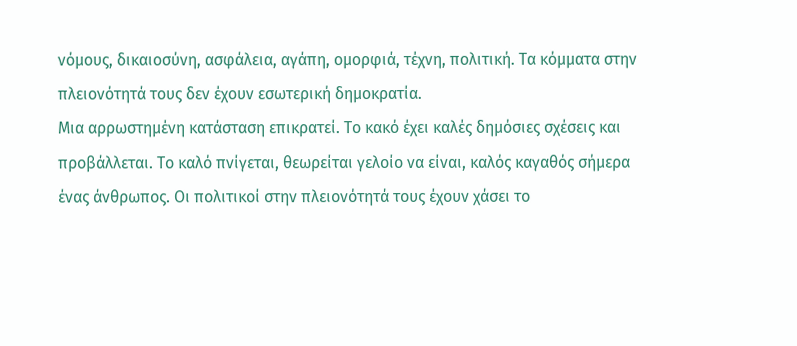νόμους, δικαιοσύνη, ασφάλεια, αγάπη, ομορφιά, τέχνη, πολιτική. Τα κόμματα στην πλειονότητά τους δεν έχουν εσωτερική δημοκρατία.
Μια αρρωστημένη κατάσταση επικρατεί. Το κακό έχει καλές δημόσιες σχέσεις και προβάλλεται. Το καλό πνίγεται, θεωρείται γελοίο να είναι, καλός καγαθός σήμερα ένας άνθρωπος. Οι πολιτικοί στην πλειονότητά τους έχουν χάσει το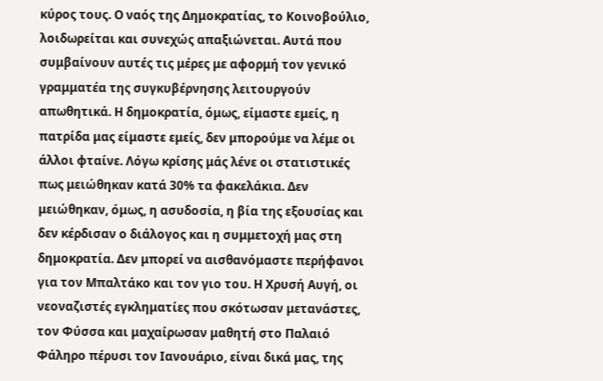κύρος τους. Ο ναός της Δημοκρατίας, το Κοινοβούλιο, λοιδωρείται και συνεχώς απαξιώνεται. Αυτά που συμβαίνουν αυτές τις μέρες με αφορμή τον γενικό γραμματέα της συγκυβέρνησης λειτουργούν απωθητικά. Η δημοκρατία, όμως, είμαστε εμείς, η πατρίδα μας είμαστε εμείς, δεν μπορούμε να λέμε οι άλλοι φταίνε. Λόγω κρίσης μάς λένε οι στατιστικές πως μειώθηκαν κατά 30% τα φακελάκια. Δεν μειώθηκαν, όμως, η ασυδοσία, η βία της εξουσίας και δεν κέρδισαν ο διάλογος και η συμμετοχή μας στη δημοκρατία. Δεν μπορεί να αισθανόμαστε περήφανοι για τον Μπαλτάκο και τον γιο του. Η Χρυσή Αυγή, οι νεοναζιστές εγκληματίες που σκότωσαν μετανάστες, τον Φύσσα και μαχαίρωσαν μαθητή στο Παλαιό Φάληρο πέρυσι τον Ιανουάριο, είναι δικά μας, της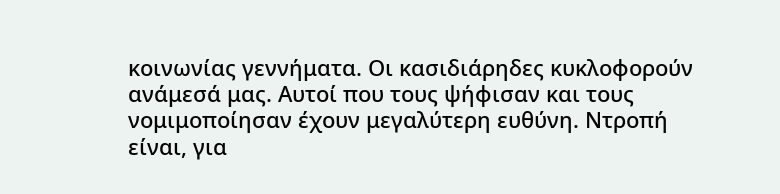κοινωνίας γεννήματα. Οι κασιδιάρηδες κυκλοφορούν ανάμεσά μας. Αυτοί που τους ψήφισαν και τους νομιμοποίησαν έχουν μεγαλύτερη ευθύνη. Ντροπή είναι, για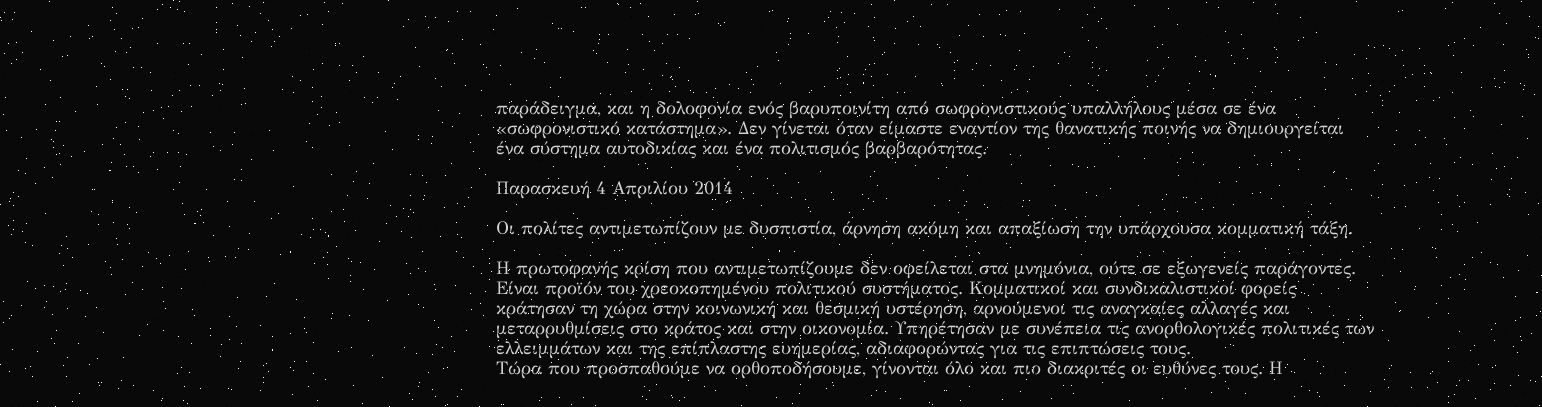παράδειγμα, και η δολοφονία ενός βαρυποινίτη από σωφρονιστικούς υπαλλήλους μέσα σε ένα «σωφρονιστικό κατάστημα». Δεν γίνεται όταν είμαστε εναντίον της θανατικής ποινής να δημιουργείται ένα σύστημα αυτοδικίας και ένα πολιτισμός βαρβαρότητας.

Παρασκευή 4 Απριλίου 2014

Οι πολίτες αντιμετωπίζουν με δυσπιστία, άρνηση ακόμη και απαξίωση την υπάρχουσα κομματική τάξη.

Η πρωτοφανής κρίση που αντιμετωπίζουμε δεν οφείλεται στα μνημόνια, ούτε σε εξωγενείς παράγοντες. Είναι προϊόν του χρεοκοπημένου πολιτικού συστήματος. Κομματικοί και συνδικαλιστικοί φορείς κράτησαν τη χώρα στην κοινωνική και θεσμική υστέρηση, αρνούμενοι τις αναγκαίες αλλαγές και μεταρρυθμίσεις στο κράτος και στην οικονομία. Υπηρέτησαν με συνέπεια τις ανορθολογικές πολιτικές των ελλειμμάτων και της επίπλαστης ευημερίας, αδιαφορώντας για τις επιπτώσεις τους.
Τώρα που προσπαθούμε να ορθοποδήσουμε, γίνονται όλο και πιο διακριτές οι ευθύνες τους. Η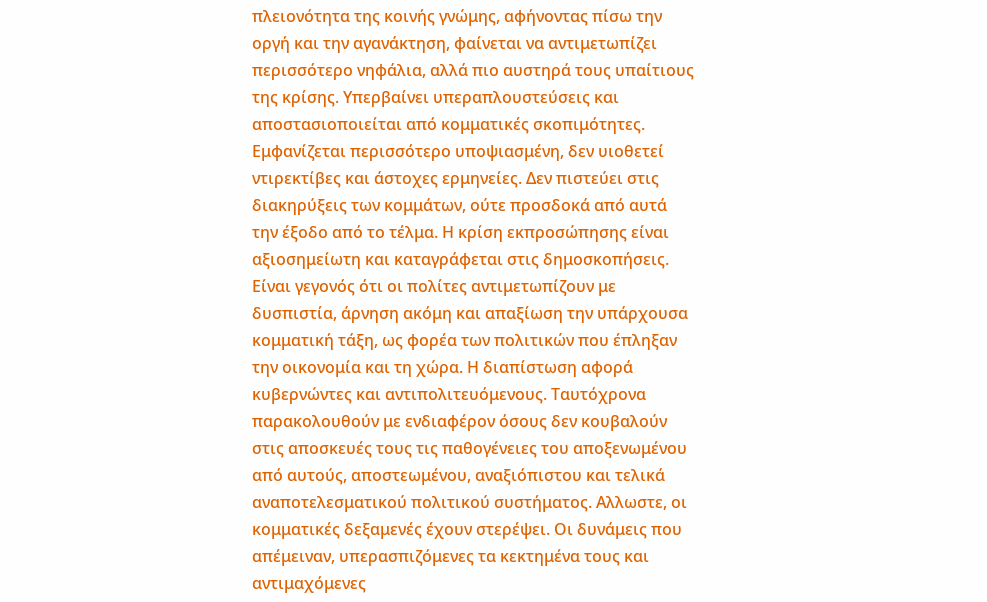πλειονότητα της κοινής γνώμης, αφήνοντας πίσω την οργή και την αγανάκτηση, φαίνεται να αντιμετωπίζει περισσότερο νηφάλια, αλλά πιο αυστηρά τους υπαίτιους της κρίσης. Υπερβαίνει υπεραπλουστεύσεις και αποστασιοποιείται από κομματικές σκοπιμότητες. Εμφανίζεται περισσότερο υποψιασμένη, δεν υιοθετεί ντιρεκτίβες και άστοχες ερμηνείες. Δεν πιστεύει στις διακηρύξεις των κομμάτων, ούτε προσδοκά από αυτά την έξοδο από το τέλμα. Η κρίση εκπροσώπησης είναι αξιοσημείωτη και καταγράφεται στις δημοσκοπήσεις.
Είναι γεγονός ότι οι πολίτες αντιμετωπίζουν με δυσπιστία, άρνηση ακόμη και απαξίωση την υπάρχουσα κομματική τάξη, ως φορέα των πολιτικών που έπληξαν την οικονομία και τη χώρα. Η διαπίστωση αφορά κυβερνώντες και αντιπολιτευόμενους. Ταυτόχρονα παρακολουθούν με ενδιαφέρον όσους δεν κουβαλούν στις αποσκευές τους τις παθογένειες του αποξενωμένου από αυτούς, αποστεωμένου, αναξιόπιστου και τελικά αναποτελεσματικού πολιτικού συστήματος. Αλλωστε, οι κομματικές δεξαμενές έχουν στερέψει. Οι δυνάμεις που απέμειναν, υπερασπιζόμενες τα κεκτημένα τους και αντιμαχόμενες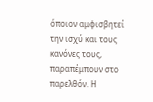όποιον αμφισβητεί την ισχύ και τους κανόνες τους, παραπέμπουν στο παρελθόν. Η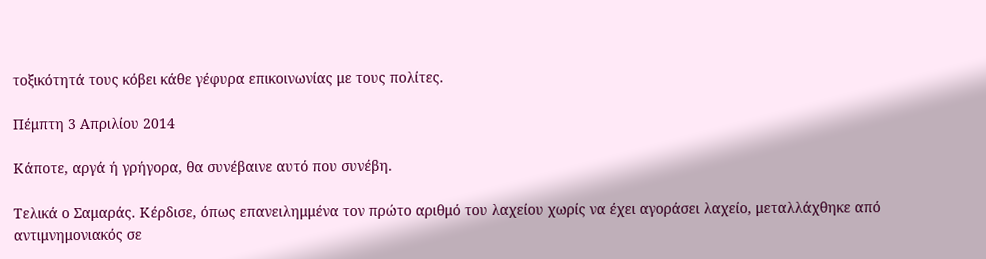τοξικότητά τους κόβει κάθε γέφυρα επικοινωνίας με τους πολίτες.

Πέμπτη 3 Απριλίου 2014

Κάποτε, αργά ή γρήγορα, θα συνέβαινε αυτό που συνέβη.

Τελικά ο Σαμαράς. Κέρδισε, όπως επανειλημμένα τον πρώτο αριθμό του λαχείου χωρίς να έχει αγοράσει λαχείο, μεταλλάχθηκε από αντιμνημονιακός σε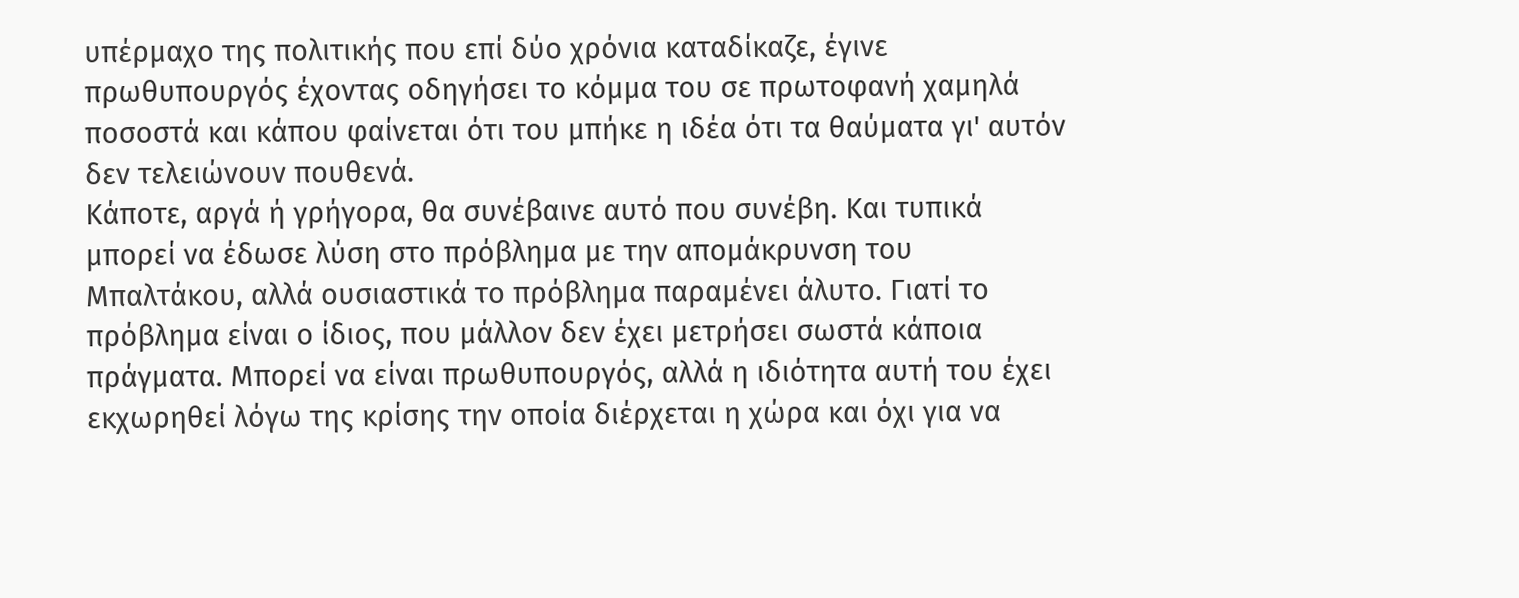υπέρμαχο της πολιτικής που επί δύο χρόνια καταδίκαζε, έγινε πρωθυπουργός έχοντας οδηγήσει το κόμμα του σε πρωτοφανή χαμηλά ποσοστά και κάπου φαίνεται ότι του μπήκε η ιδέα ότι τα θαύματα γι' αυτόν δεν τελειώνουν πουθενά.
Κάποτε, αργά ή γρήγορα, θα συνέβαινε αυτό που συνέβη. Και τυπικά μπορεί να έδωσε λύση στο πρόβλημα με την απομάκρυνση του Μπαλτάκου, αλλά ουσιαστικά το πρόβλημα παραμένει άλυτο. Γιατί το πρόβλημα είναι ο ίδιος, που μάλλον δεν έχει μετρήσει σωστά κάποια πράγματα. Μπορεί να είναι πρωθυπουργός, αλλά η ιδιότητα αυτή του έχει εκχωρηθεί λόγω της κρίσης την οποία διέρχεται η χώρα και όχι για να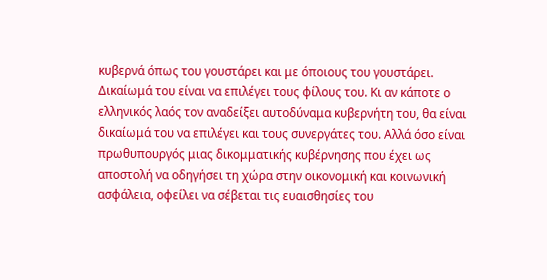κυβερνά όπως του γουστάρει και με όποιους του γουστάρει.
Δικαίωμά του είναι να επιλέγει τους φίλους του. Κι αν κάποτε ο ελληνικός λαός τον αναδείξει αυτοδύναμα κυβερνήτη του, θα είναι δικαίωμά του να επιλέγει και τους συνεργάτες του. Αλλά όσο είναι πρωθυπουργός μιας δικομματικής κυβέρνησης που έχει ως αποστολή να οδηγήσει τη χώρα στην οικονομική και κοινωνική ασφάλεια, οφείλει να σέβεται τις ευαισθησίες του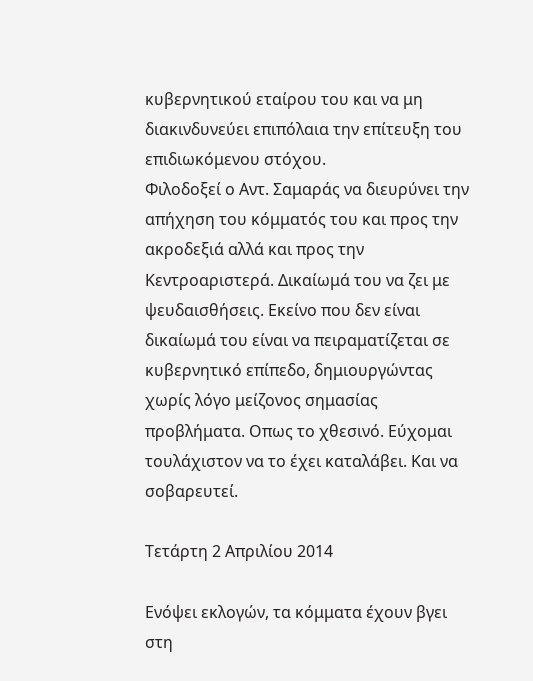κυβερνητικού εταίρου του και να μη διακινδυνεύει επιπόλαια την επίτευξη του επιδιωκόμενου στόχου.
Φιλοδοξεί ο Αντ. Σαμαράς να διευρύνει την απήχηση του κόμματός του και προς την ακροδεξιά αλλά και προς την Κεντροαριστερά. Δικαίωμά του να ζει με ψευδαισθήσεις. Εκείνο που δεν είναι δικαίωμά του είναι να πειραματίζεται σε κυβερνητικό επίπεδο, δημιουργώντας χωρίς λόγο μείζονος σημασίας προβλήματα. Οπως το χθεσινό. Εύχομαι τουλάχιστον να το έχει καταλάβει. Και να σοβαρευτεί.

Τετάρτη 2 Απριλίου 2014

Ενόψει εκλογών, τα κόμματα έχουν βγει στη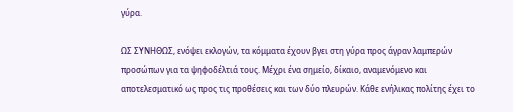γύρα.

ΩΣ ΣΥΝΗΘΩΣ, ενόψει εκλογών, τα κόμματα έχουν βγει στη γύρα προς άγραν λαμπερών προσώπων για τα ψηφοδέλτιά τους. Μέχρι ένα σημείο, δίκαιο, αναμενόμενο και αποτελεσματικό ως προς τις προθέσεις και των δύο πλευρών. Κάθε ενήλικας πολίτης έχει το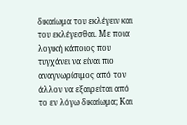δικαίωμα του εκλέγειν και του εκλέγεσθαι. Με ποια λογική κάποιος που τυγχάνει να είναι πιο αναγνωρίσιμος από τον άλλον να εξαιρείται από το εν λόγω δικαίωμα; Και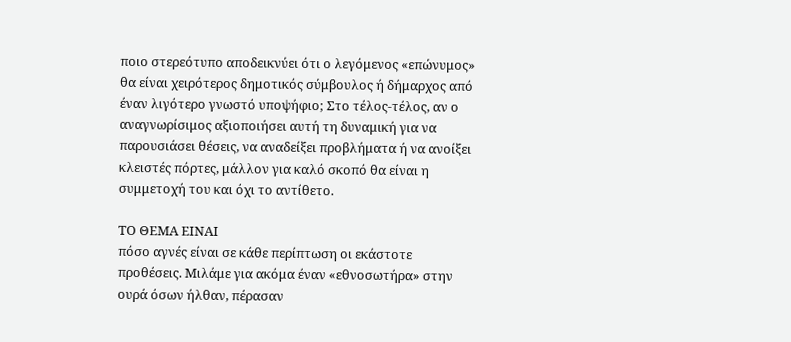ποιο στερεότυπο αποδεικνύει ότι ο λεγόμενος «επώνυμος» θα είναι χειρότερος δημοτικός σύμβουλος ή δήμαρχος από έναν λιγότερο γνωστό υποψήφιο; Στο τέλος-τέλος, αν ο αναγνωρίσιμος αξιοποιήσει αυτή τη δυναμική για να παρουσιάσει θέσεις, να αναδείξει προβλήματα ή να ανοίξει κλειστές πόρτες, μάλλον για καλό σκοπό θα είναι η συμμετοχή του και όχι το αντίθετο.

ΤΟ ΘΕΜΑ ΕΙΝΑΙ
πόσο αγνές είναι σε κάθε περίπτωση οι εκάστοτε προθέσεις. Μιλάμε για ακόμα έναν «εθνοσωτήρα» στην ουρά όσων ήλθαν, πέρασαν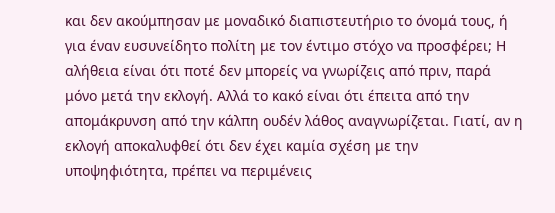και δεν ακούμπησαν με μοναδικό διαπιστευτήριο το όνομά τους, ή για έναν ευσυνείδητο πολίτη με τον έντιμο στόχο να προσφέρει; Η αλήθεια είναι ότι ποτέ δεν μπορείς να γνωρίζεις από πριν, παρά μόνο μετά την εκλογή. Αλλά το κακό είναι ότι έπειτα από την απομάκρυνση από την κάλπη ουδέν λάθος αναγνωρίζεται. Γιατί, αν η εκλογή αποκαλυφθεί ότι δεν έχει καμία σχέση με την υποψηφιότητα, πρέπει να περιμένεις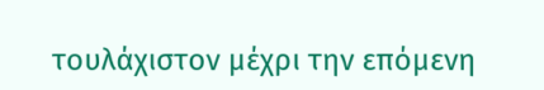τουλάχιστον μέχρι την επόμενη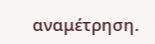αναμέτρηση.